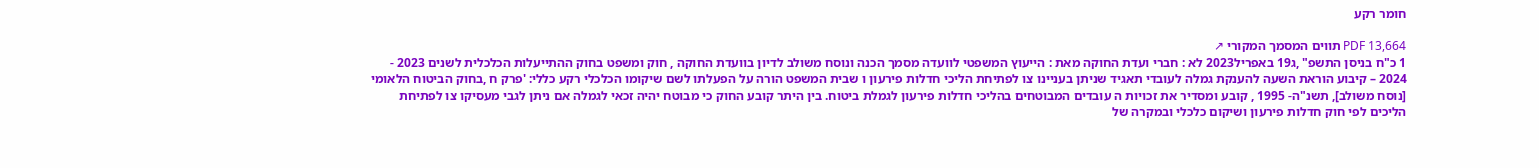חומר רקע

PDF 13,664 תווים המסמך המקורי ↗
1 כ"ח בניסן התשפ" ,ג19 באפריל2023 לא : חברי ועדת החוקה מאת : הייעוץ המשפטי לוועדה מסמך הכנה ונוסח משולב לדיון בוועדת החוקה , חוק ומשפט בחוק ההתייעלות הכלכלית לשנים 2023 - 2024 – קיבוע הוראת השעה להענקת גמלה לעובדי תאגיד שניתן בעניינו צו לפתיחת הליכי חדלות פירעון ו שבית המשפט הורה על הפעלתו לשם שיקומו הכלכלי רקע כללי: 'פרק ח ,בחוק הביטוח הלאומי [נוסח משולב], תשנ"ה- 1995 , קובע ומסדיר את זכויות ה עובדים המבוטחים בהליכי חדלות פירעון לגמלת ביטוח. בין היתר קובע החוק כי מבוטח יהיה זכאי לגמלה אם ניתן לגבי מעסיקו צו לפתיחת הליכים לפי חוק חדלות פירעון ושיקום כלכלי ובמקרה של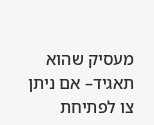מעסיק שהוא תאגיד– אם ניתן צו לפתיחת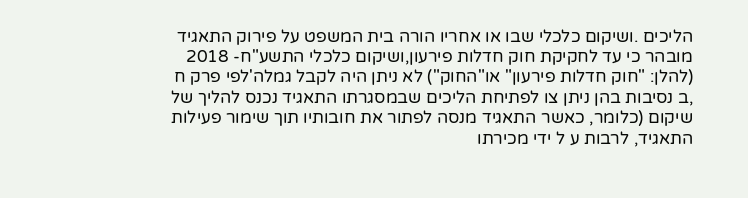הליכים .ושיקום כלכלי שבו או אחריו הורה בית המשפט על פירוק התאגיד מובהר כי עד לחקיקת חוק חדלות פירעון,ושיקום כלכלי התשע"ח- 2018 (להלן: "חוק חדלות פירעון" או"החוק") לא ניתן היה לקבל גמלה'לפי פרק ח ,ב נסיבות בהן ניתן צו לפתיחת הליכים שבמסגרתו התאגיד נכנס להליך של שיקום (כלומר, כאשר התאגיד מנסה לפתור את חובותיו תוך שימור פעילות התאגיד, לרבות ע ל ידי מכירתו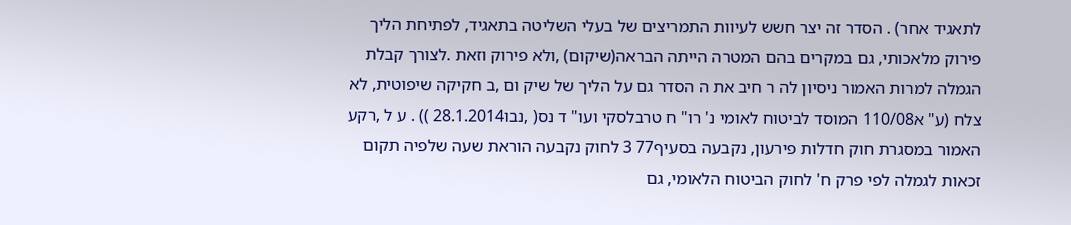לתאגיד אחר) . הסדר זה יצר חשש לעיוות התמריצים של בעלי השליטה בתאגיד, לפתיחת הליך פירוק מלאכותי, גם במקרים בהם המטרה הייתה הבראה(שיקום) ,ולא פירוק וזאת .לצורך קבלת הגמלה למרות האמור ניסיון לה ר חיב את ה הסדר גם על הליך של שיק ום ,ב חקיקה שיפוטית, לא צלח (ע" א110/08 המוסד לביטוח לאומי נ' רו" ח טרבלסקי ועו" ד נס( ,נבו28.1.2014 )) . ע ל ,רקע האמור במסגרת חוק חדלות פירעון, נקבעה בסעיף77 3 לחוק נקבעה הוראת שעה שלפיה תקום זכאות לגמלה לפי פרק ח' לחוק הביטוח הלאומי, גם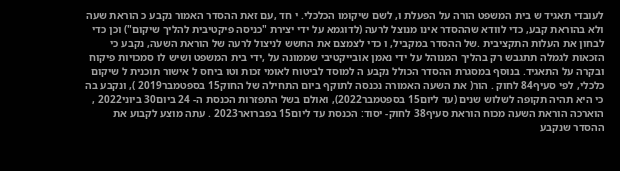לעובדי תאגיד ש בית המשפט הורה על הפעלת ו, לשם שיקומו הכלכלי. י חד ,עם זאת ההסדר האמור נקבע כ הוראת שעה ולא בהוראת קבע, כדי לוודא שההסדר אינו מנוצל לרעה (לדוגמא על ידי יצירת "כניסה פיקטיבית להליך שיקום") וכן כדי לבחון את העלות התקציבית .של ההסדר במקביל, ו כדי לצמצם את החשש לניצול לרעה של הוראת השעה, נקבע כי הזכאות לגמלה תתגבש רק בהליך המנוהל על ידי נאמן אובייקטיבי שממונה על ,ידי בית המשפט ושיש לו סמכויות פיקוח ובקרה על התאגיד. בנוסף במסגרת ההסדר הכולל נקבע ה למוסד לביטוח לאומי זכות וטו ביחס ל אישור תוכנית ל שיקום כלכלי, לפי סעיף84 לחוק . הור( את השעה האמורה נכנסה לתוקף ביום התחילה של החוק15 בספטמבר2019 ), ונקבע בה כי היא תהיה תקופה לשלוש שנים (עד ליום15 בספטמבר2022), ואולם בשל התפזרות הכנסת ה- 24 ביום30 ביוני2022 , הוארכה הוראת השעה מכוח הוראת סעיף38 לחוק- יסוד: הכנסת עד ליום15 בפברואר2023 . עתה מוצע לקבוע את ההסדר שנקבע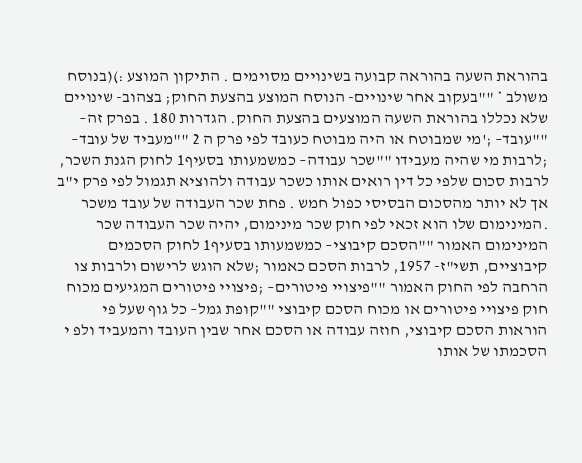בהוראת השעה בהוראה קבועה בשינויים מסוימים . התיקון המוצע :)(בנוסח משולב * ""בעקוב אחר שינויים- הנוסח המוצע בהצעת החוק; בצהוב- שינויים שלא נכללו בהוראת השעה המוצעים בהצעת החוק. הגדרות 180 . בפרק זה– ""עובד– ;'מי שמבוטח או היה מבוטח כעובד לפי פרק ה 2 ""מעביד של עובד– ;לרבות מי שהיה מעבידו ""שכר עבודה– כמשמעותו בסעיף1 לחוק הגנת השכר, לרבות סכום שלפי כל דין רואים אותו כשכר עבודה ולהוציא תגמול לפי פרק י"ב אך לא יותר מהסכום הבסיסי כפול חמש . פחת שכר העבודה של עובד משכר .המינימום שלו הוא זכאי לפי חוק שכר מינימום, יהיה שכר העבודה שכר המינימום האמור ""הסכם קיבוצי– כמשמעותו בסעיף1 לחוק הסכמים קיבוציים, תשי"ז- 1957, לרבות הסכם כאמור ;שלא הוגש לרישום ולרבות צו הרחבה לפי החוק האמור ""פיצויי פיטורים– ;פיצויי פיטורים המגיעים מכוח חוק פיצויי פיטורים או מכוח הסכם קיבוצי ""קופת גמל– כל גוף שעל פי הוראות הסכם קיבוצי, חוזה עבודה או הסכם אחר שבין העובד והמעביד ולפ י הסכמתו של אותו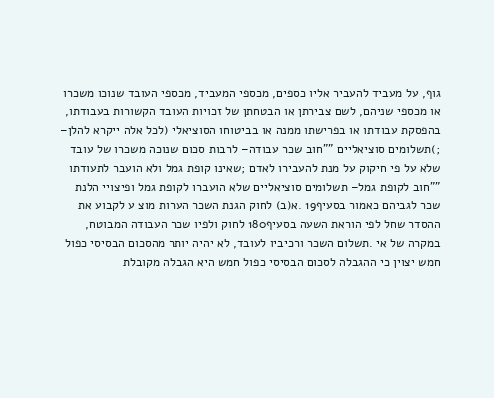גוף, על מעביד להעביר אליו כספים, מכספי המעביד, מכספי העובד שנוכו משכרו או מכספי שניהם, לשם צבירתן או הבטחתן של זכויות העובד הקשורות בעבודתו, בהפסקת עבודתו או בפרישתו ממנה או בביטוחו הסוציאלי (לכל אלה ייקרא להלן– ;)תשלומים סוציאליים ""חוב שכר עבודה– לרבות סכום שנוכה משכרו של עובד שלא על פי חיקוק על מנת להעבירו לאדם ;שאינו קופת גמל ולא הועבר לתעודתו ""חוב לקופת גמל– תשלומים סוציאליים שלא הועברו לקופת גמל ופיצויי הלנת שכר לגביהם כאמור בסעיף19 .א(ב) לחוק הגנת השכר הערות מוצ ע לקבוע את ההסדר שחל לפי הוראת השעה בסעיף180 לחוק ולפיו שכר העבודה המבוטח, במקרה של אי .תשלום השכר ורכיביו לעובד, לא יהיה יותר מהסכום הבסיסי כפול חמש יצוין כי ההגבלה לסכום הבסיסי כפול חמש היא הגבלה מקובלת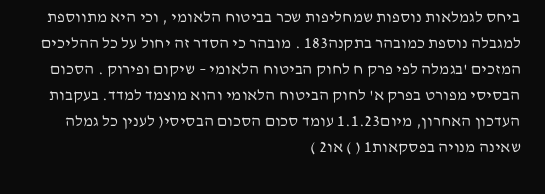ביחס לגמלאות נוספות שמחליפות שכר בביטוח הלאומי , וכי היא מתווספת למגבלה נוספת כמובהר בתקנה183 . מובהר כי הסדר זה יחול על כל ההליכים המזכים 'בגמלה לפי פרק ח לחוק הביטוח הלאומי – שיקום ופירוק . הסכום הבסיסי מפורט בפרק א' לחוק הביטוח הלאומי והוא מוצמד למדד. בעקבות העדכון האחרון, מיום1.1.23 עומד סכום הסכום הבסיסי( לענין כל גמלה שאינה מנויה בפסקאות1 ( ) או2 )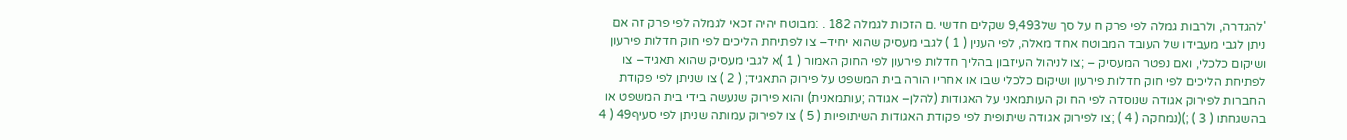'להגדרה, ולרבות גמלה לפי פרק ח על סך של9,493 שקלים חדשי .ם הזכות לגמלה 182 . :מבוטח יהיה זכאי לגמלה לפי פרק זה אם ניתן לגבי מעבידו של העובד המבוטח אחד מאלה, לפי הענין ( 1 ) לגבי מעסיק שהוא יחיד– צו לפתיחת הליכים לפי חוק חדלות פירעון ושיקום כלכלי, ואם נפטר המעסיק – ;צו לניהול העיזבון בהליך חדלות פירעון לפי החוק האמור ( 1 )א לגבי מעסיק שהוא תאגיד– צו לפתיחת הליכים לפי חוק חדלות פירעון ושיקום כלכלי שבו או אחריו הורה בית המשפט על פירוק התאגיד; ( 2 ) צו שניתן לפי פקודת החברות לפירוק אגודה שנוסדה לפי הח וק העותמאני על האגודות (להלן– אגודה ;עותמאנית) והוא פירוק שנעשה בידי בית המשפט או בהשגחתו ( 3 ) ;)(נמחקה ( 4 ) ;צו לפירוק אגודה שיתופית לפי פקודת האגודות השיתופיות ( 5 ) צו לפירוק עמותה שניתן לפי סעיף49 ( 4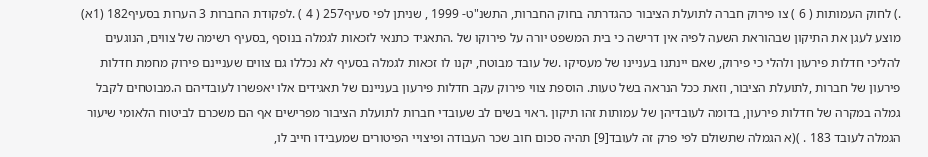.) לחוק העמותות ( 6 ) צו פירוק חברה לתועלת הציבור כהגדרתה בחוק החברות, התשנ"ט- 1999 , שניתן לפי סעיף257 ( 4 ) .לפקודת החברות 3 הערות בסעיף182 (1א) מוצע לעגן את התיקון שבהוראת השעה לפיה אין דרישה כי בית המשפט יורה על פירוקו של .התאגיד כתנאי לזכאות לגמלה בנוסף ,בסעיף רשימה של צווים, הנוגעים להליכי חדלות פירעון ולהלי כי פירוק, שאם יינתנו בעניינו של מעסיקו .של עובד מבוטח, יקנו לו זכאות לגמלה בסעיף לא נכללו גם צווים שעניינם פירוק מחמת חדלות פירעון של חברות ,לתועלת הציבור, וזאת ככל הנראה בשל טעות. הוספת צווי פירוק עקב חדלות פירעון בעניינם של תאגידים אלו יאפשרו לעובדיהם ה.מבוטחים לקבל גמלה במקרה של חדלות פירעון, בדומה לעובדיהן של עמותות זהו תיקון .ראוי בשים לב שעובדי חברות לתועלת הציבור מפרישים אף הם משכרם לביטוח הלאומי שיעור הגמלה לעובד 183 . )(א הגמלה שתשולם לפי פרק זה לעובד[9] תהיה סכום חוב שכר העבודה ופיצויי הפיטורים שמעבידו חייב לו,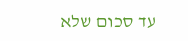עד סכום שלא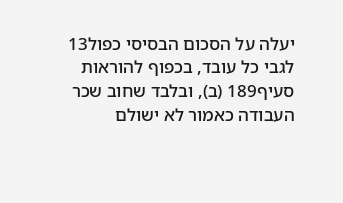יעלה על הסכום הבסיסי כפול13 לגבי כל עובד, בכפוף להוראות סעיף189 (ב), ובלבד שחוב שכר העבודה כאמור לא ישולם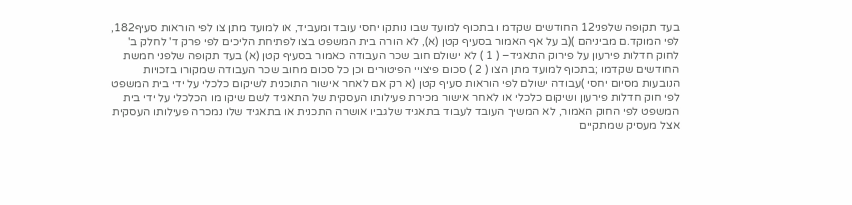בעד תקופה שלפני12 החודשים שקדמ ו בתכוף למועד שבו נותקו יחסי עובד ומעביד, או למועד מתן צו לפי הוראות סעיף182, לפי המוקד.ם מביניהם )(ב על אף האמור בסעיף קטן (א), לא הורה בית המשפט בצו לפתיחת הליכים לפי פרק ד' לחלק ב' לחוק חדלות פירעון על פירוק התאגיד– ( 1 ) לא ישולם חוב שכר העבודה כאמור בסעיף קטן (א) בעד תקופה שלפני חמשת החודשים שקדמו ;בתכוף למועד מתן הצו ( 2 ) סכום פיצויי הפיטורים וכן כל סכום מחוב שכר העבודה שמקורו בזכויות הנובעות מסיום יחסי )עבודה ישולם לפי הוראות סעיף קטן (א רק אם לאחר אישור התוכנית לשיקום כלכלי על ידי בית המשפט לפי חוק חדלות פירעון ושיקום כלכלי או לאחר אישור מכירת פעילותו העסקית של התאגיד לשם שיקו מו הכלכלי על ידי בית המשפט לפי החוק האמור, לא המשיך העובד לעבוד בתאגיד שלגביו אושרה התכנית או בתאגיד שלו נמכרה פעילותו העסקית אצל מעסיק שמתקיים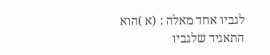לגביו אחד מאלה : (א )הוא התאגיד שלגביו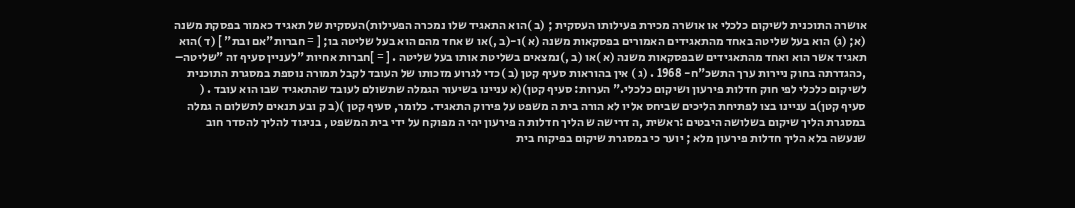אושרה התוכנית לשיקום כלכלי או אושרה מכירת פעילותו העסקית ; (ב )הוא התאגיד שלו נמכרה הפעילות)העסקית של תאגיד כאמור בפסקת משנה (א; (ג) הוא בעל שליטה באחד מהתאגידים האמורים בפסקאות משנה (א )ו-(ב ,)או ש אחד מהם הוא בעל שליטה בו; [ = חברות"אם ובת" ] (ד )הוא תאגיד אשר הוא ואחד מהתאגידים שבפסקאות משנה (א )או (ב ,)נמצאים בשליטת אותו בעל שליטה . [ = ]חברות אחיות "לעניין סעיף זה "שליטה– ,כהגדרתה בחוק ניירות ערך התשכ"ח- 1968 . (ג ) אין בהוראות סעיף קטן (ב )כדי לגרוע מזכותו של העובד לקבל תמורה נוספת במסגרת התוכנית לשיקום כלכלי לפי חוק חדלות פירעון ושיקום כלכלי." הערות: סעיף קטן)(א עניינו בשיעור הגמלה שתשולם לעובד שהתאגיד שבו הוא עובד . ( סעיף קטן)ב עניינו בצו לפתיחת הליכים שביחס אליו לא הורה בית ה משפט על פירוק התאגיד. כלומר, סעיף קטן )(ב ק ובע תנאים לתשלום ה גמלה במסגרת הליך שיקום בשלושה היבטים :ראשית ,ה דרישה ש הליך חדלות ה פירעון יהי ה מפוקח על ידי בית המשפט , בניגוד להליך להסדר חוב שנעשה בלא הליך חדלות פירעון מלא ; יוער כי במסגרת שיקום בפיקוח בית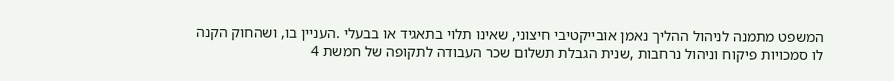המשפט מתמנה לניהול ההליך נאמן אובייקטיבי חיצוני, שאינו תלוי בתאגיד או בבעלי .העניין בו, ושהחוק הקנה לו סמכויות פיקוח וניהול נרחבות ,שנית הגבלת תשלום שכר העבודה לתקופה של חמשת 4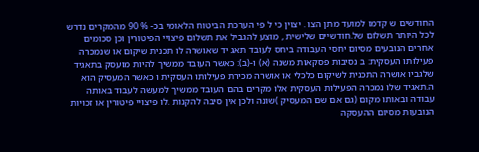החודשים ש קדמו למועד מתן הצו . יצוין כי ל פי הערכת הביטוח הלאומי בכ- % 90 מהמקרים נדרש לכל היותר תשלום של.חודשיים שלישית , מוצע להגביל את תשלום פיצויי הפיטורין וכן סכומים אחרים הנובעים מסיום יחסי העבודה ביחס לעובד תאג יד שאושרה לו תכנית שיקום או שנמכרה פעילותו העסקית: ב נסיבות פסקאות משנה (א) ו-(ב): כאשר העובד ממשיך להיות מועסק בתאגיד שלגביו אושרה התכנית לשיקום כלכלי או אושרה מכירת פעילותו העסקית ו כאשר המעסיק הוא ה.תאגיד שלו נמכרה הפעילות העסקית אלו מקרים בהם העובד ממשיך למעשה לעבוד באותה עבודה ובאותו מקום (גם אם שם המעסיק )שונה ולכן אין סיבה להקנות .לו פיצויי פיטורין או זכויות הנובעות מסיום ההעסקה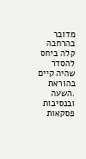מדובר בהרחבה קלה ביחס להסדר שהיה קיים בהוראת .השעה ובנסיבות פסקאות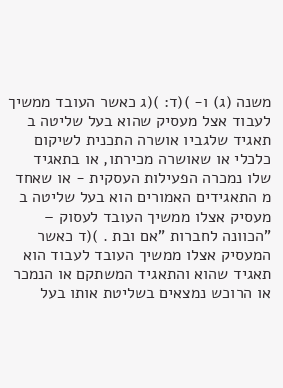משנה (ג) ו- )(ד: )(ג כאשר העובד ממשיך לעבוד אצל מעסיק שהוא בעל שליטה ב תאגיד שלגביו אושרה התכנית לשיקום כלכלי או שאושרה מכירתו, או בתאגיד שלו נמכרה הפעילות העסקית - או שאחד מ התאגידים האמורים הוא בעל שליטה ב מעסיק אצלו ממשיך העובד לעסוק – "הכוונה לחברות "אם ובת . )(ד כאשר המעסיק אצלו ממשיך העובד לעבוד הוא תאגיד שהוא והתאגיד המשתקם או הנמכר או הרוכש נמצאים בשליטת אותו בעל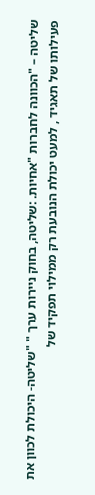שליטה – "הכוונה לחברות "אחיות. :שליטה, בחוק ניירות ערך " "שליטה- היכולת לכוון את פעילותו של תאגיד , למעט יכולת הנובעת רק ממילוי תפקיד של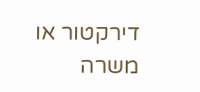דירקטור או משרה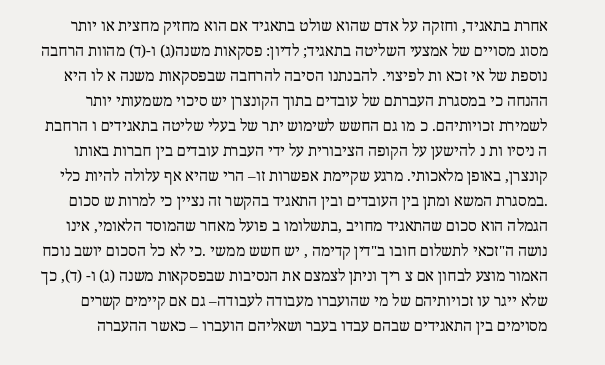אחרת בתאגיד, וחזקה על אדם שהוא שולט בתאגיד אם הוא מחזיק מחצית או יותר מסוג מסויים של אמצעי השליטה בתאגיד; לדיון: פסקאות משנה(ג) ו-(ד) מהוות הרחבה נוספת של אי זכא ות לפיצוי. להבנתנו הסיבה להרחבה שבפסקאות משנה א לו היא ההנחה כי במסגרת העברתם של עובדים בתוך הקונצרן יש סיכוי משמעותי יותר לשמירת זכויותיהם. כ מו גם החשש לשימוש יתר של בעלי שליטה בתאגידים ו הרחבת ה ניסיו ות נ להישען על הקופה הציבורית על ידי העברת עובדים בין חברות באותו קונצרן, באופן מלאכותי. מרגע שקיימת אפשרות זו– הרי שהיא אף עלולה להיות כלי .במסגרת המשא ומתן בין העובדים ובין התאגיד בהקשר זה נציין כי למרות ש סכום הגמלה הוא סכום שהתאגיד מחויב ,בתשלומו ב פועל מאחר שהמוסד הלאומי, אינו נושה ה"זכאי לתשלום חובו ב"דין קדימה , יש חשש ממשי .כי לא כל הסכום יושב נוכח האמור מוצע לבחון אם צ ריך וניתן לצמצם את הנסיבות שבפסקאות משנה (ג) ו- (ד), כך שלא ייגר עו זכויותיהם של מי שהועברו מעבודה לעבודה– גם אם קיימים קשרים מסוימים בין התאגידים שבהם עבדו בעבר ושאליהם הועברו – כאשר ההעברה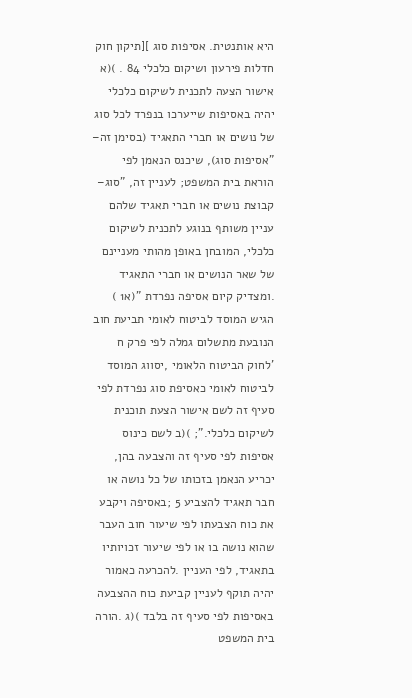היא אותנטית. אסיפות סוג ][תיקון חוק חדלות פירעון ושיקום כלכלי 84 . )(א אישור הצעה לתכנית לשיקום כלכלי יהיה באסיפות שייערכו בנפרד לכל סוג של נושים או חברי התאגיד (בסימן זה– "אסיפות סוג), שיכנס הנאמן לפי הוראת בית המשפט; לעניין זה, "סוג– קבוצת נושים או חברי תאגיד שלהם עניין משותף בנוגע לתכנית לשיקום כלכלי, המובחן באופן מהותי מעניינם של שאר הנושים או חברי התאגיד .ומצדיק קיום אסיפה נפרדת "(א1 ) הגיש המוסד לביטוח לאומי תביעת חוב הנובעת מתשלום גמלה לפי פרק ח 'לחוק הביטוח הלאומי ,יסווג המוסד לביטוח לאומי כאסיפת סוג נפרדת לפי סעיף זה לשם אישור הצעת תוכנית לשיקום כלכלי."; )(ב לשם כינוס אסיפות לפי סעיף זה והצבעה בהן, יכריע הנאמן בזכותו של כל נושה או חבר תאגיד להצביע 5 ;באסיפה ויקבע את כוח הצבעתו לפי שיעור חוב העבר שהוא נושה בו או לפי שיעור זכויותיו בתאגיד, לפי העניין .להכרעה כאמור יהיה תוקף לעניין קביעת כוח ההצבעה באסיפות לפי סעיף זה בלבד )(ג .הורה בית המשפט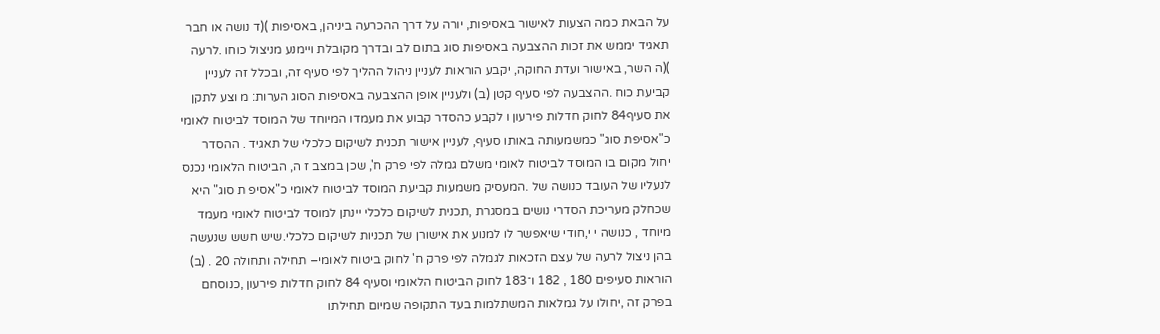על הבאת כמה הצעות לאישור באסיפות, יורה על דרך ההכרעה ביניהן, באסיפות )(ד נושה או חבר תאגיד יממש את זכות ההצבעה באסיפות סוג בתום לב ובדרך מקובלת ויימנע מניצול כוחו .לרעה )(ה השר, באישור ועדת החוקה, יקבע הוראות לעניין ניהול ההליך לפי סעיף זה, ובכלל זה לעניין קביעת כוח .ההצבעה לפי סעיף קטן (ב) ולעניין אופן ההצבעה באסיפות הסוג הערות: מ וצע לתקן את סעיף84 לחוק חדלות פירעון ו לקבע כהסדר קבוע את מעמדו המיוחד של המוסד לביטוח לאומי כ"אסיפת סוג" כמשמעותה באותו סעיף, לעניין אישור תכנית לשיקום כלכלי של תאגיד . ההסדר יחול מקום בו המוסד לביטוח לאומי משלם גמלה לפי פרק ח', שכן במצב ז ה, הביטוח הלאומי נכנס לנעליו של העובד כנושה של .המעסיק משמעות קביעת המוסד לביטוח לאומי כ"אסיפ ת סוג" היא שכחלק מעריכת הסדרי נושים במסגרת ,תכנית לשיקום כלכלי יינתן למוסד לביטוח לאומי מעמד מיוחד , כנושה י י,חודי שיאפשר לו למנוע את אישורן של תכניות לשיקום כלכלי.שיש חשש שנעשה בהן ניצול לרעה של עצם הזכאות לגמלה לפי פרק ח' לחוק ביטוח לאומי– תחילה ותחולה 20 . (ב) הוראות סעיפים 180 , 182 ו־183 לחוק הביטוח הלאומי וסעיף 84 לחוק חדלות פירעון ,כנוסחם בפרק זה ,יחולו על גמלאות המשתלמות בעד התקופה שמיום תחילתו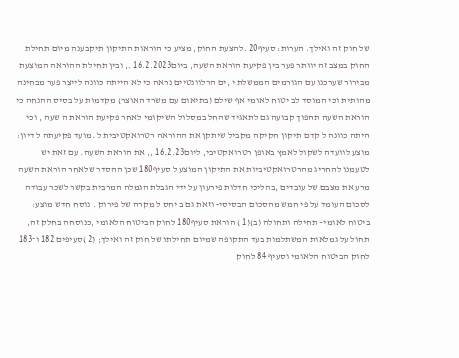של חוק זה ואילך. הערות: סעיף20 .להצעת החוק, מציע כי הוראות התיקון תיקבענה מיום תחילת החוק במצב זה יוותר פער בין פקיעת הוראת השעה, ביום16.2.2023 ., ובין תחילת ההוראה המוצעת מבירור שערכנו עם הגורמים הממשלת י ,ים הרלוונטיים נראה כי לא הייתה כוונה לייצר פער מבחינה מהותית וכי המוסד לב יטוח לאומי אף שילם (בתיאום עם משרד האוצר) מקדמות על בסיס ההנחה כי הוראת השעה תהפוך קבועה גם לתאגיד שהחל במסלול השיקומי לאחר פקיעת הוראת ה שעה , וכי היתה כוונה ל קדם תיקון חקיקה מקביל שיתקן את ההוראה רטרואקטיבית ל .מועד פקיעתה ל דיון: מוצע לוועדה לשקול לאמץ באופן רטרואקטיבי, ליום16.2.23 ,, את הוראת השעה. עם זאת יש לטעמנו להחריג מהרטרואקטיביות את התיקון המוצע ל סעיף180 שכן ההסדר שלאחר הוראת השעה מרע את מצבם של עובדים ,בהליכי חדלות פירעון על ידי הגבלת הגמלה המרבית בקשר לשכר עבודה לסכום העומד על פי חמש מהסכום הבסיסי- וזאת גם ב יחס ל מקרה של פירוק . נוסח חדש מוצע: ביטוח לאומי– תחילה ותחולה (ב)(1 ) הוראת סעיף180 לחוק הביטוח הלאומי ,כנוסחה בחלק זה, תחול על גמלאות המשתלמות בעד התקופה שמיום תחילתו של חוק זה ואילך; (2 )סעיפים 182 ו־183 לחוק הביטוח הלאומי וסעיף 84 לחוק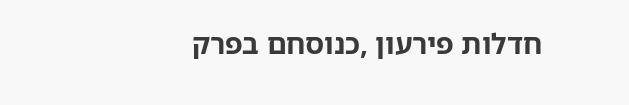חדלות פירעון ,כנוסחם בפרק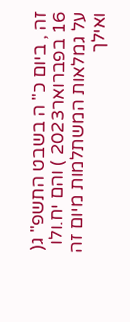זה , ביום כ" ה בשבט התשפ" ג( 16 בפברואר2023 ) והם יח.ולו על גמלאות המשתלמות מיום זה ואילך